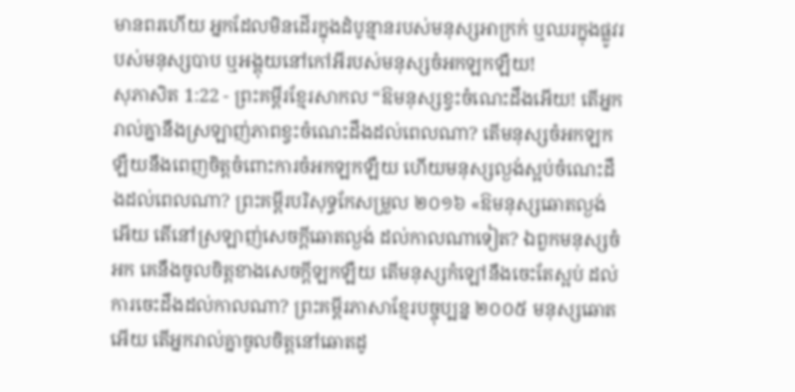មានពរហើយ អ្នកដែលមិនដើរក្នុងដំបូន្មានរបស់មនុស្សអាក្រក់ ឬឈរក្នុងផ្លូវរបស់មនុស្សបាប ឬអង្គុយនៅកៅអីរបស់មនុស្សចំអកឡកឡឺយ!
សុភាសិត 1:22 - ព្រះគម្ពីរខ្មែរសាកល “ឱមនុស្សខ្វះចំណេះដឹងអើយ! តើអ្នករាល់គ្នានឹងស្រឡាញ់ភាពខ្វះចំណេះដឹងដល់ពេលណា? តើមនុស្សចំអកឡកឡឺយនឹងពេញចិត្តចំពោះការចំអកឡកឡឺយ ហើយមនុស្សល្ងង់ស្អប់ចំណេះដឹងដល់ពេលណា? ព្រះគម្ពីរបរិសុទ្ធកែសម្រួល ២០១៦ «ឱមនុស្សឆោតល្ងង់អើយ តើនៅស្រឡាញ់សេចក្ដីឆោតល្ងង់ ដល់កាលណាទៀត? ឯពួកមនុស្សចំអក គេនឹងចូលចិត្តខាងសេចក្ដីឡកឡឺយ តើមនុស្សកំឡៅនឹងចេះតែស្អប់ ដល់ការចេះដឹងដល់កាលណា? ព្រះគម្ពីរភាសាខ្មែរបច្ចុប្បន្ន ២០០៥ មនុស្សឆោតអើយ តើអ្នករាល់គ្នាចូលចិត្តនៅឆោតដូ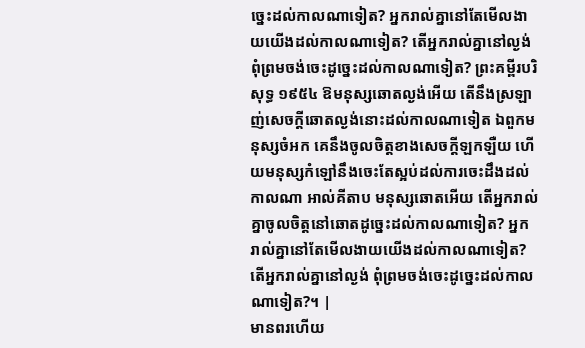ច្នេះដល់កាលណាទៀត? អ្នករាល់គ្នានៅតែមើលងាយយើងដល់កាលណាទៀត? តើអ្នករាល់គ្នានៅល្ងង់ ពុំព្រមចង់ចេះដូច្នេះដល់កាលណាទៀត? ព្រះគម្ពីរបរិសុទ្ធ ១៩៥៤ ឱមនុស្សឆោតល្ងង់អើយ តើនឹងស្រឡាញ់សេចក្ដីឆោតល្ងង់នោះដល់កាលណាទៀត ឯពួកមនុស្សចំអក គេនឹងចូលចិត្តខាងសេចក្ដីឡកឡឺយ ហើយមនុស្សកំឡៅនឹងចេះតែស្អប់ដល់ការចេះដឹងដល់កាលណា អាល់គីតាប មនុស្សឆោតអើយ តើអ្នករាល់គ្នាចូលចិត្តនៅឆោតដូច្នេះដល់កាលណាទៀត? អ្នករាល់គ្នានៅតែមើលងាយយើងដល់កាលណាទៀត? តើអ្នករាល់គ្នានៅល្ងង់ ពុំព្រមចង់ចេះដូច្នេះដល់កាលណាទៀត?។ |
មានពរហើយ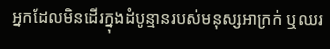អ្នកដែលមិនដើរក្នុងដំបូន្មានរបស់មនុស្សអាក្រក់ ឬឈរ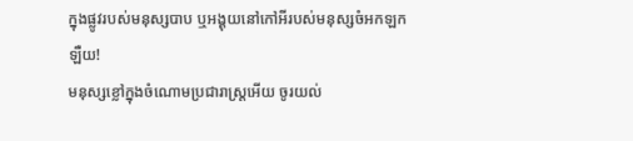ក្នុងផ្លូវរបស់មនុស្សបាប ឬអង្គុយនៅកៅអីរបស់មនុស្សចំអកឡកឡឺយ!
មនុស្សខ្លៅក្នុងចំណោមប្រជារាស្ត្រអើយ ចូរយល់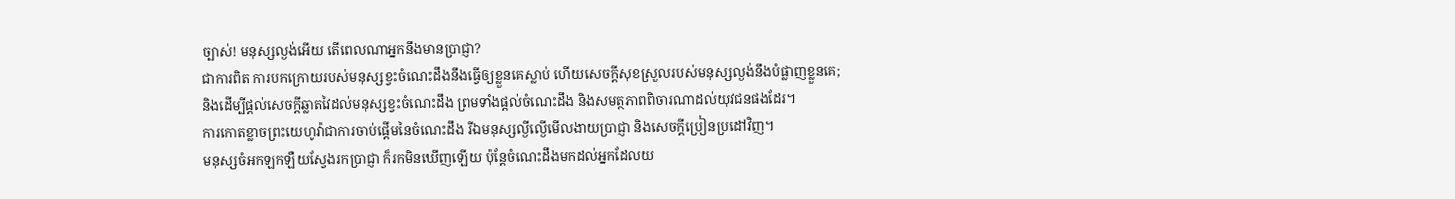ច្បាស់! មនុស្សល្ងង់អើយ តើពេលណាអ្នកនឹងមានប្រាជ្ញា?
ជាការពិត ការបកក្រោយរបស់មនុស្សខ្វះចំណេះដឹងនឹងធ្វើឲ្យខ្លួនគេស្លាប់ ហើយសេចក្ដីសុខស្រួលរបស់មនុស្សល្ងង់នឹងបំផ្លាញខ្លួនគេ;
និងដើម្បីផ្ដល់សេចក្ដីឆ្លាតវៃដល់មនុស្សខ្វះចំណេះដឹង ព្រមទាំងផ្ដល់ចំណេះដឹង និងសមត្ថភាពពិចារណាដល់យុវជនផងដែរ។
ការកោតខ្លាចព្រះយេហូវ៉ាជាការចាប់ផ្ដើមនៃចំណេះដឹង រីឯមនុស្សល្ងីល្ងើមើលងាយប្រាជ្ញា និងសេចក្ដីប្រៀនប្រដៅវិញ។
មនុស្សចំអកឡកឡឺយស្វែងរកប្រាជ្ញា ក៏រកមិនឃើញឡើយ ប៉ុន្តែចំណេះដឹងមកដល់អ្នកដែលយ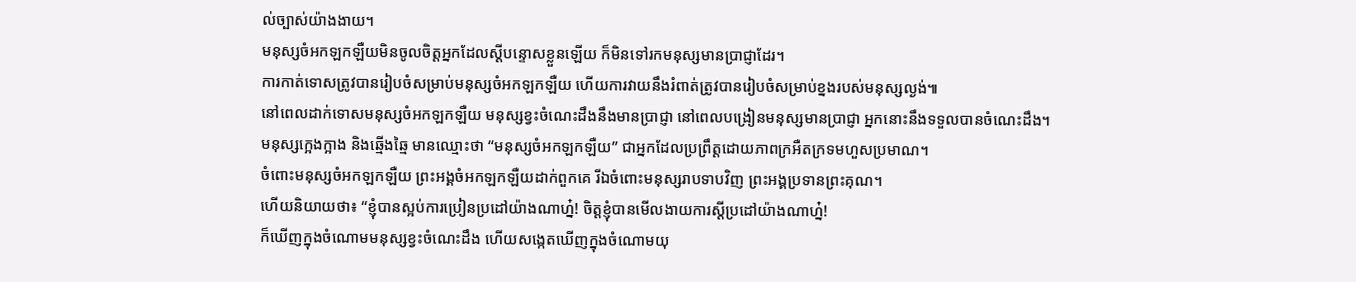ល់ច្បាស់យ៉ាងងាយ។
មនុស្សចំអកឡកឡឺយមិនចូលចិត្តអ្នកដែលស្ដីបន្ទោសខ្លួនឡើយ ក៏មិនទៅរកមនុស្សមានប្រាជ្ញាដែរ។
ការកាត់ទោសត្រូវបានរៀបចំសម្រាប់មនុស្សចំអកឡកឡឺយ ហើយការវាយនឹងរំពាត់ត្រូវបានរៀបចំសម្រាប់ខ្នងរបស់មនុស្សល្ងង់៕
នៅពេលដាក់ទោសមនុស្សចំអកឡកឡឺយ មនុស្សខ្វះចំណេះដឹងនឹងមានប្រាជ្ញា នៅពេលបង្រៀនមនុស្សមានប្រាជ្ញា អ្នកនោះនឹងទទួលបានចំណេះដឹង។
មនុស្សក្អេងក្អាង និងឆ្មើងឆ្មៃ មានឈ្មោះថា “មនុស្សចំអកឡកឡឺយ” ជាអ្នកដែលប្រព្រឹត្តដោយភាពក្រអឺតក្រទមហួសប្រមាណ។
ចំពោះមនុស្សចំអកឡកឡឺយ ព្រះអង្គចំអកឡកឡឺយដាក់ពួកគេ រីឯចំពោះមនុស្សរាបទាបវិញ ព្រះអង្គប្រទានព្រះគុណ។
ហើយនិយាយថា៖ “ខ្ញុំបានស្អប់ការប្រៀនប្រដៅយ៉ាងណាហ្ន៎! ចិត្តខ្ញុំបានមើលងាយការស្ដីប្រដៅយ៉ាងណាហ្ន៎!
ក៏ឃើញក្នុងចំណោមមនុស្សខ្វះចំណេះដឹង ហើយសង្កេតឃើញក្នុងចំណោមយុ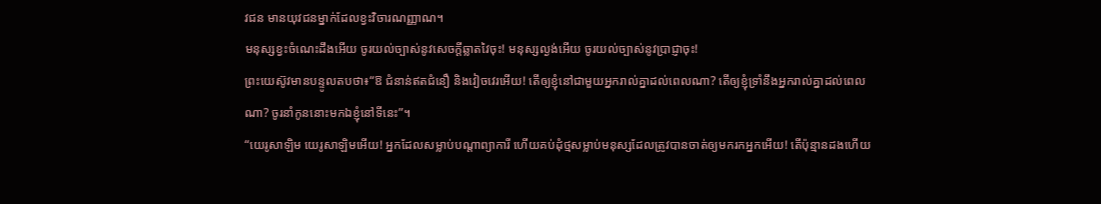វជន មានយុវជនម្នាក់ដែលខ្វះវិចារណញ្ញាណ។
មនុស្សខ្វះចំណេះដឹងអើយ ចូរយល់ច្បាស់នូវសេចក្ដីឆ្លាតវៃចុះ! មនុស្សល្ងង់អើយ ចូរយល់ច្បាស់នូវប្រាជ្ញាចុះ!
ព្រះយេស៊ូវមានបន្ទូលតបថា៖“ឱ ជំនាន់ឥតជំនឿ និងវៀចវេរអើយ! តើឲ្យខ្ញុំនៅជាមួយអ្នករាល់គ្នាដល់ពេលណា? តើឲ្យខ្ញុំទ្រាំនឹងអ្នករាល់គ្នាដល់ពេលណា? ចូរនាំកូននោះមកឯខ្ញុំនៅទីនេះ”។
“យេរូសាឡិម យេរូសាឡិមអើយ! អ្នកដែលសម្លាប់បណ្ដាព្យាការី ហើយគប់ដុំថ្មសម្លាប់មនុស្សដែលត្រូវបានចាត់ឲ្យមករកអ្នកអើយ! តើប៉ុន្មានដងហើយ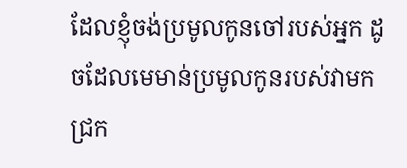ដែលខ្ញុំចង់ប្រមូលកូនចៅរបស់អ្នក ដូចដែលមេមាន់ប្រមូលកូនរបស់វាមកជ្រក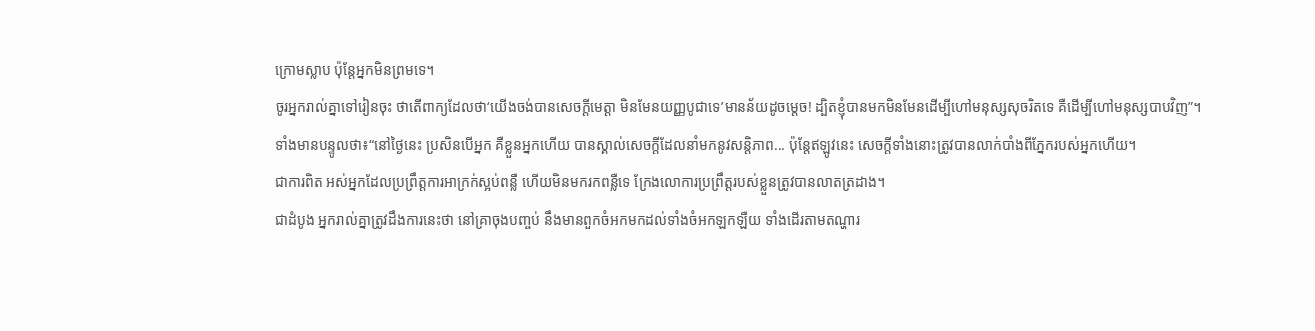ក្រោមស្លាប ប៉ុន្តែអ្នកមិនព្រមទេ។
ចូរអ្នករាល់គ្នាទៅរៀនចុះ ថាតើពាក្យដែលថា‘យើងចង់បានសេចក្ដីមេត្តា មិនមែនយញ្ញបូជាទេ’មានន័យដូចម្ដេច! ដ្បិតខ្ញុំបានមកមិនមែនដើម្បីហៅមនុស្សសុចរិតទេ គឺដើម្បីហៅមនុស្សបាបវិញ”។
ទាំងមានបន្ទូលថា៖“នៅថ្ងៃនេះ ប្រសិនបើអ្នក គឺខ្លួនអ្នកហើយ បានស្គាល់សេចក្ដីដែលនាំមកនូវសន្តិភាព... ប៉ុន្តែឥឡូវនេះ សេចក្ដីទាំងនោះត្រូវបានលាក់បាំងពីភ្នែករបស់អ្នកហើយ។
ជាការពិត អស់អ្នកដែលប្រព្រឹត្តការអាក្រក់ស្អប់ពន្លឺ ហើយមិនមករកពន្លឺទេ ក្រែងលោការប្រព្រឹត្តរបស់ខ្លួនត្រូវបានលាតត្រដាង។
ជាដំបូង អ្នករាល់គ្នាត្រូវដឹងការនេះថា នៅគ្រាចុងបញ្ចប់ នឹងមានពួកចំអកមកដល់ទាំងចំអកឡកឡឺយ ទាំងដើរតាមតណ្ហារ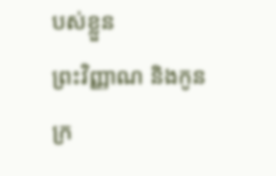បស់ខ្លួន
ព្រះវិញ្ញាណ និងកូនក្រ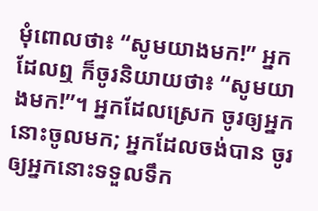មុំពោលថា៖ “សូមយាងមក!” អ្នកដែលឮ ក៏ចូរនិយាយថា៖ “សូមយាងមក!”។ អ្នកដែលស្រេក ចូរឲ្យអ្នកនោះចូលមក; អ្នកដែលចង់បាន ចូរឲ្យអ្នកនោះទទួលទឹក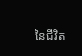នៃជីវិត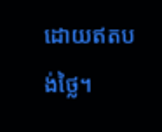ដោយឥតបង់ថ្លៃ។